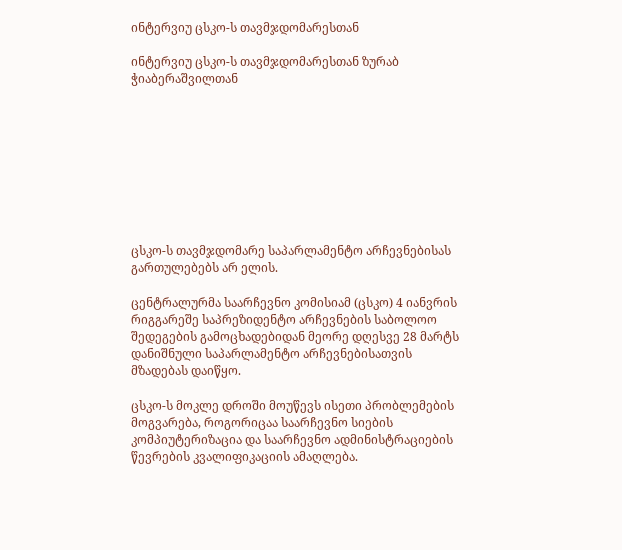ინტერვიუ ცსკო-ს თავმჯდომარესთან

ინტერვიუ ცსკო-ს თავმჯდომარესთან ზურაბ ჭიაბერაშვილთან









ცსკო-ს თავმჯდომარე საპარლამენტო არჩევნებისას
გართულებებს არ ელის.

ცენტრალურმა საარჩევნო კომისიამ (ცსკო) 4 იანვრის რიგგარეშე საპრეზიდენტო არჩევნების საბოლოო შედეგების გამოცხადებიდან მეორე დღესვე 28 მარტს დანიშნული საპარლამენტო არჩევნებისათვის მზადებას დაიწყო.

ცსკო-ს მოკლე დროში მოუწევს ისეთი პრობლემების მოგვარება, როგორიცაა საარჩევნო სიების კომპიუტერიზაცია და საარჩევნო ადმინისტრაციების წევრების კვალიფიკაციის ამაღლება.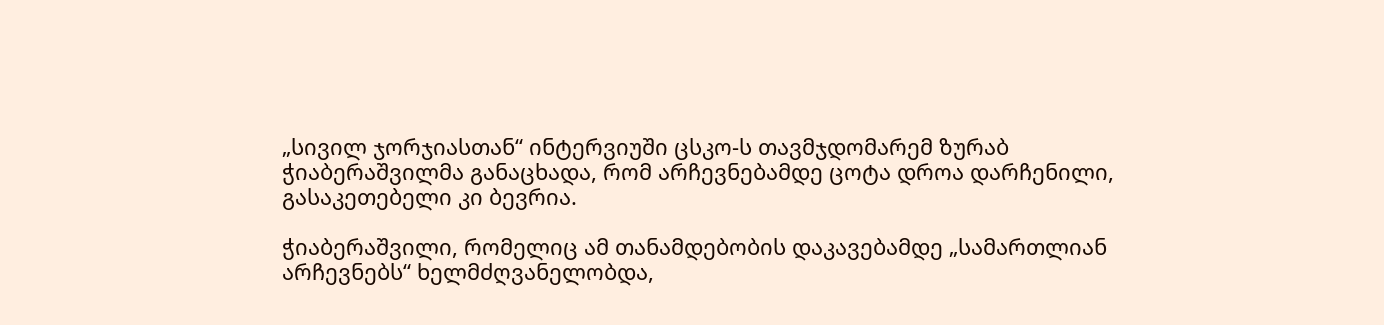„სივილ ჯორჯიასთან“ ინტერვიუში ცსკო-ს თავმჯდომარემ ზურაბ ჭიაბერაშვილმა განაცხადა, რომ არჩევნებამდე ცოტა დროა დარჩენილი, გასაკეთებელი კი ბევრია.

ჭიაბერაშვილი, რომელიც ამ თანამდებობის დაკავებამდე „სამართლიან არჩევნებს“ ხელმძღვანელობდა,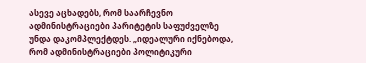ასევე აცხადებს, რომ საარჩევნო ადმინისტრაციები პარიტეტის საფუძველზე უნდა დაკომპლექტდეს. „იდეალური იქნებოდა, რომ ადმინისტრაციები პოლიტიკური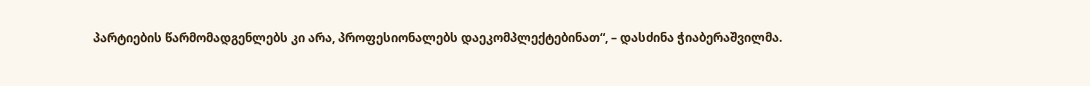პარტიების წარმომადგენლებს კი არა, პროფესიონალებს დაეკომპლექტებინათ“, – დასძინა ჭიაბერაშვილმა.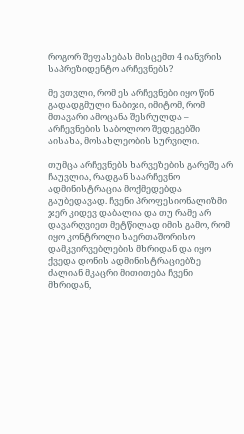როგორ შეფასებას მისცემთ 4 იანვრის საპრეზიდენტო არჩევნებს?

მე ვთვლი, რომ ეს არჩევნები იყო წინ გადადგმული ნაბიჯი, იმიტომ, რომ მთავარი ამოცანა შესრულდა – არჩევნების საბოლოო შედეგებში აისახა, მოსახლეობის სურვილი.

თუმცა არჩევნებს ხარვეზების გარეშე არ ჩაუვლია, რადგან საარჩევნო ადმინისტრაცია მოქმედებდა გაუბედავად. ჩვენი პროფესიონალიზმი ჯერ კიდევ დაბალია და თუ რამე არ დავარღვიეთ მეტწილად იმის გამო, რომ იყო კონტროლი საერთაშორისო დამკვირვებლების მხრიდან და იყო ქვედა დონის ადმინისტრაციებზე ძალიან მკაცრი მითითება ჩვენი მხრიდან,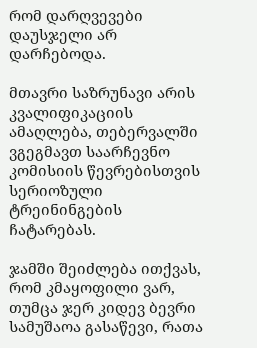რომ დარღვევები დაუსჯელი არ დარჩებოდა.

მთავრი საზრუნავი არის კვალიფიკაციის ამაღლება, თებერვალში ვგეგმავთ საარჩევნო კომისიის წევრებისთვის სერიოზული ტრეინინგების ჩატარებას.

ჯამში შეიძლება ითქვას, რომ კმაყოფილი ვარ, თუმცა ჯერ კიდევ ბევრი სამუშაოა გასაწევი, რათა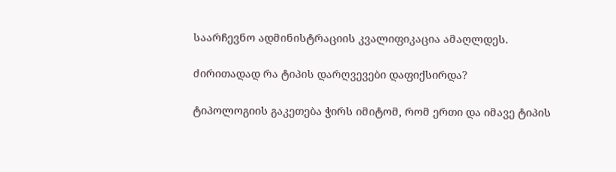საარჩევნო ადმინისტრაციის კვალიფიკაცია ამაღლდეს.

ძირითადად რა ტიპის დარღვევები დაფიქსირდა?

ტიპოლოგიის გაკეთება ჭირს იმიტომ, რომ ერთი და იმავე ტიპის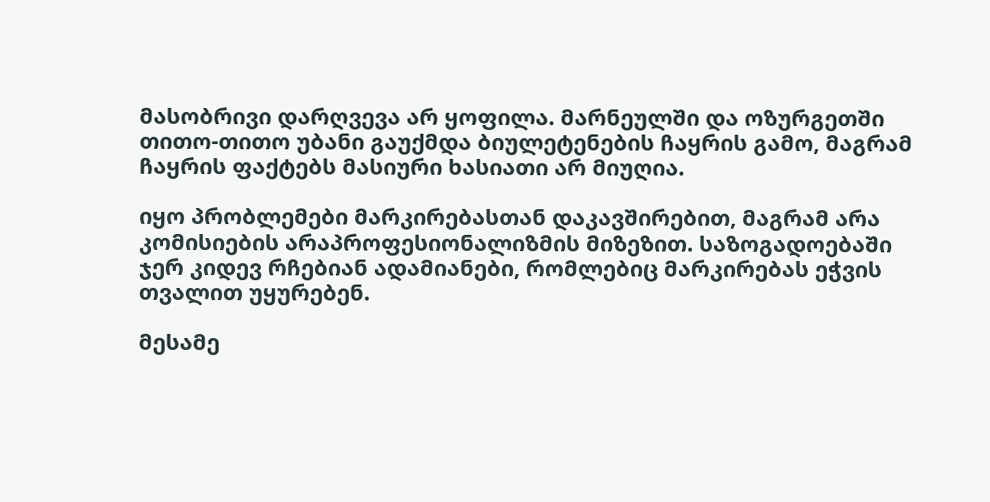მასობრივი დარღვევა არ ყოფილა. მარნეულში და ოზურგეთში თითო-თითო უბანი გაუქმდა ბიულეტენების ჩაყრის გამო, მაგრამ ჩაყრის ფაქტებს მასიური ხასიათი არ მიუღია.

იყო პრობლემები მარკირებასთან დაკავშირებით, მაგრამ არა კომისიების არაპროფესიონალიზმის მიზეზით. საზოგადოებაში ჯერ კიდევ რჩებიან ადამიანები, რომლებიც მარკირებას ეჭვის თვალით უყურებენ.

მესამე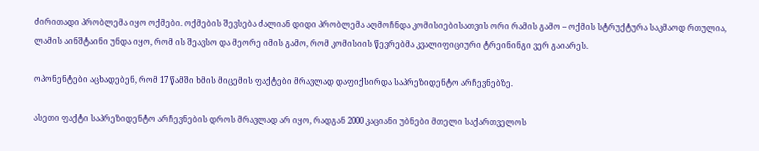ძირითადი პრობლემა იყო ოქმები. ოქმების შევსება ძალიან დიდი პრობლემა აღმოჩნდა კომისიებისათვის ორი რამის გამო – ოქმის სტრუქტურა საკმაოდ რთულია, ლამის აინშტაინი უნდა იყო, რომ ის შეავსო და მეორე იმის გამო, რომ კომისიის წევრებმა კვალიფიციური ტრეინინგი ვერ გაიარეს.

ოპონენტები აცხადებენ, რომ 17 წამში ხმის მიცემის ფაქტები მრავლად დაფიქსირდა საპრეზიდენტო არჩევნებზე.

ასეთი ფაქტი საპრეზიდენტო არჩევნების დროს მრავლად არ იყო, რადგან 2000 კაციანი უბნები მთელი საქართველოს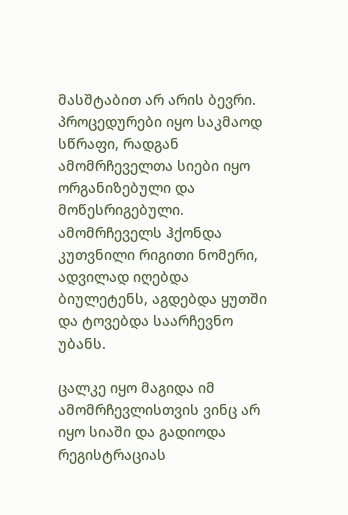მასშტაბით არ არის ბევრი. პროცედურები იყო საკმაოდ სწრაფი, რადგან ამომრჩეველთა სიები იყო ორგანიზებული და მოწესრიგებული. ამომრჩეველს ჰქონდა კუთვნილი რიგითი ნომერი, ადვილად იღებდა ბიულეტენს, აგდებდა ყუთში და ტოვებდა საარჩევნო უბანს.

ცალკე იყო მაგიდა იმ ამომრჩევლისთვის ვინც არ იყო სიაში და გადიოდა რეგისტრაციას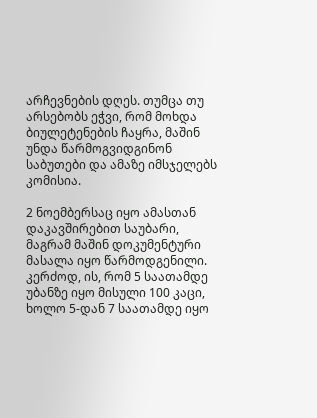არჩევნების დღეს. თუმცა თუ არსებობს ეჭვი, რომ მოხდა ბიულეტენების ჩაყრა, მაშინ უნდა წარმოგვიდგინონ საბუთები და ამაზე იმსჯელებს კომისია.

2 ნოემბერსაც იყო ამასთან დაკავშირებით საუბარი, მაგრამ მაშინ დოკუმენტური მასალა იყო წარმოდგენილი. კერძოდ, ის, რომ 5 საათამდე უბანზე იყო მისული 100 კაცი, ხოლო 5-დან 7 საათამდე იყო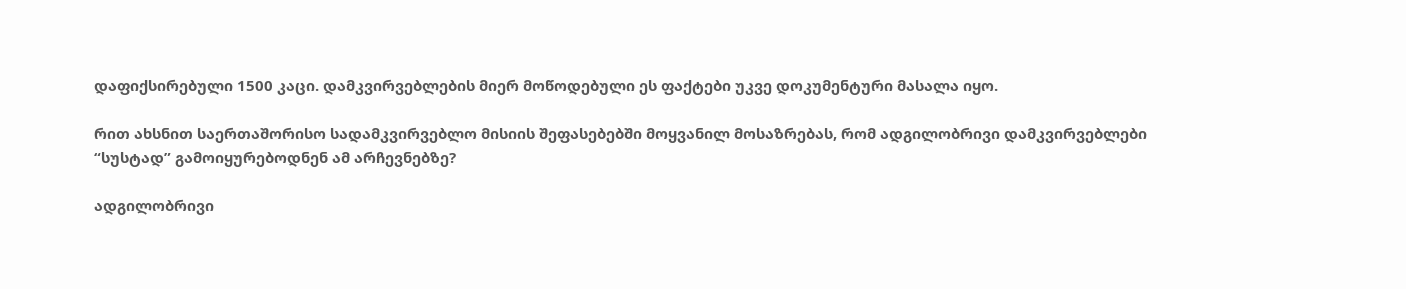დაფიქსირებული 1500 კაცი. დამკვირვებლების მიერ მოწოდებული ეს ფაქტები უკვე დოკუმენტური მასალა იყო.

რით ახსნით საერთაშორისო სადამკვირვებლო მისიის შეფასებებში მოყვანილ მოსაზრებას, რომ ადგილობრივი დამკვირვებლები “სუსტად” გამოიყურებოდნენ ამ არჩევნებზე?

ადგილობრივი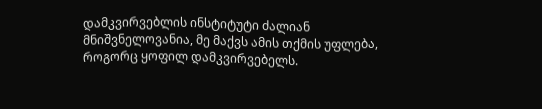დამკვირვებლის ინსტიტუტი ძალიან მნიშვნელოვანია, მე მაქვს ამის თქმის უფლება, როგორც ყოფილ დამკვირვებელს.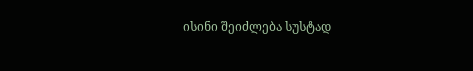ისინი შეიძლება სუსტად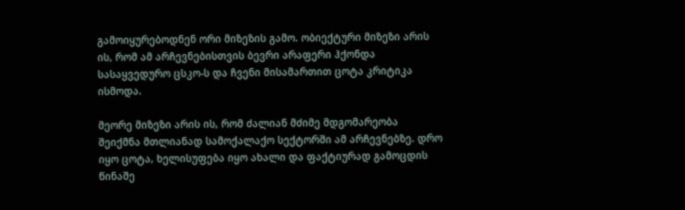გამოიყურებოდნენ ორი მიზეზის გამო. ობიექტური მიზეზი არის ის, რომ ამ არჩევნებისთვის ბევრი არაფერი ჰქონდა სასაყვედურო ცსკო-ს და ჩვენი მისამართით ცოტა კრიტიკა ისმოდა.

მეორე მიზეზი არის ის, რომ ძალიან მძიმე მდგომარეობა შეიქმნა მთლიანად სამოქალაქო სექტორში ამ არჩევნებზე. დრო იყო ცოტა, ხელისუფება იყო ახალი და ფაქტიურად გამოცდის წინაშე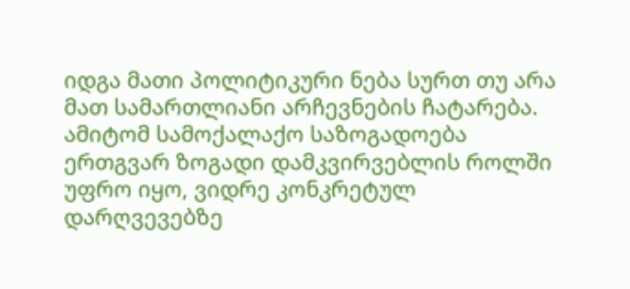იდგა მათი პოლიტიკური ნება სურთ თუ არა მათ სამართლიანი არჩევნების ჩატარება. ამიტომ სამოქალაქო საზოგადოება ერთგვარ ზოგადი დამკვირვებლის როლში უფრო იყო, ვიდრე კონკრეტულ დარღვევებზე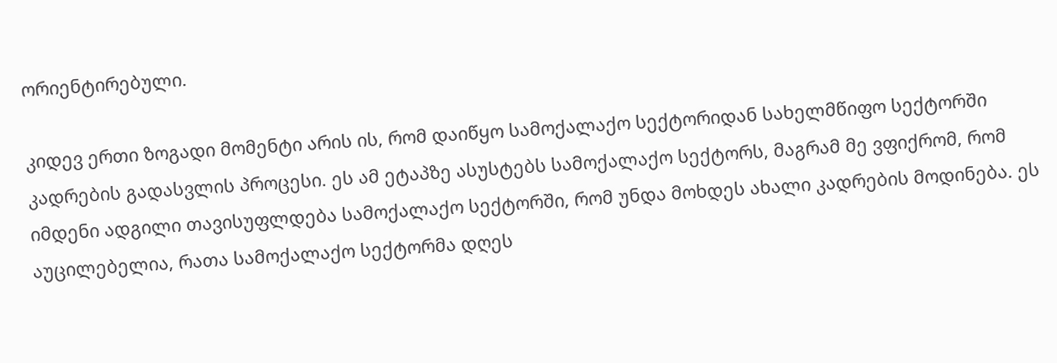ორიენტირებული.

კიდევ ერთი ზოგადი მომენტი არის ის, რომ დაიწყო სამოქალაქო სექტორიდან სახელმწიფო სექტორში კადრების გადასვლის პროცესი. ეს ამ ეტაპზე ასუსტებს სამოქალაქო სექტორს, მაგრამ მე ვფიქრომ, რომ იმდენი ადგილი თავისუფლდება სამოქალაქო სექტორში, რომ უნდა მოხდეს ახალი კადრების მოდინება. ეს აუცილებელია, რათა სამოქალაქო სექტორმა დღეს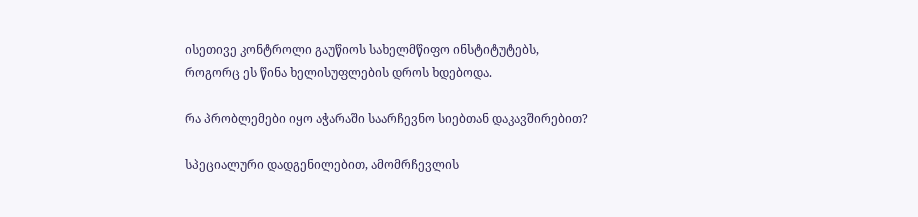ისეთივე კონტროლი გაუწიოს სახელმწიფო ინსტიტუტებს, როგორც ეს წინა ხელისუფლების დროს ხდებოდა.

რა პრობლემები იყო აჭარაში საარჩევნო სიებთან დაკავშირებით?

სპეციალური დადგენილებით, ამომრჩევლის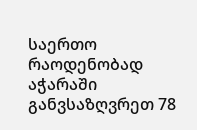საერთო რაოდენობად აჭარაში განვსაზღვრეთ 78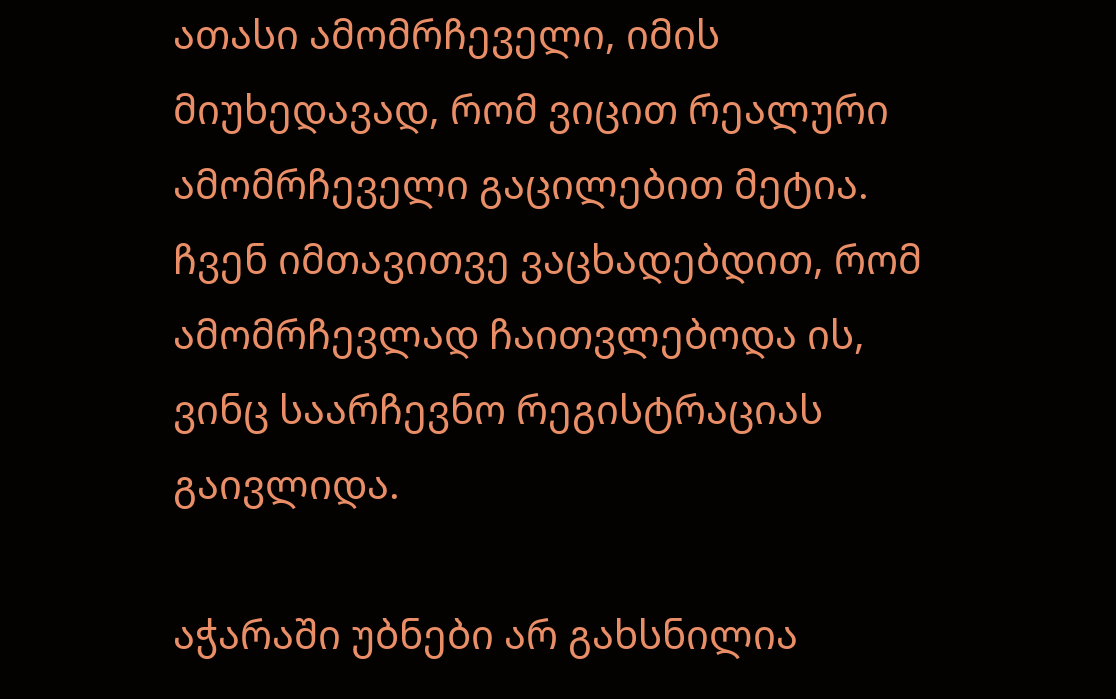ათასი ამომრჩეველი, იმის მიუხედავად, რომ ვიცით რეალური ამომრჩეველი გაცილებით მეტია. ჩვენ იმთავითვე ვაცხადებდით, რომ ამომრჩევლად ჩაითვლებოდა ის, ვინც საარჩევნო რეგისტრაციას გაივლიდა.

აჭარაში უბნები არ გახსნილია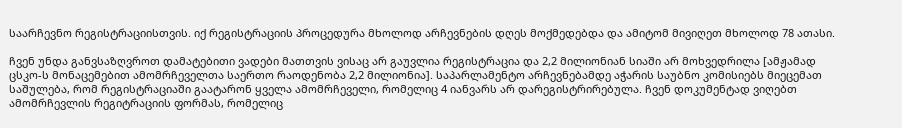საარჩევნო რეგისტრაციისთვის. იქ რეგისტრაციის პროცედურა მხოლოდ არჩევნების დღეს მოქმედებდა და ამიტომ მივიღეთ მხოლოდ 78 ათასი.

ჩვენ უნდა განვსაზღვროთ დამატებითი ვადები მათთვის ვისაც არ გაუვლია რეგისტრაცია და 2,2 მილიონიან სიაში არ მოხვედრილა [ამჟამად ცსკო-ს მონაცემებით ამომრჩეველთა საერთო რაოდენობა 2,2 მილიონია]. საპარლამენტო არჩევნებამდე აჭარის საუბნო კომისიებს მიეცემათ საშულება, რომ რეგისტრაციაში გაატარონ ყველა ამომრჩეველი, რომელიც 4 იანვარს არ დარეგისტრირებულა. ჩვენ დოკუმენტად ვიღებთ ამომრჩევლის რეგიტრაციის ფორმას, რომელიც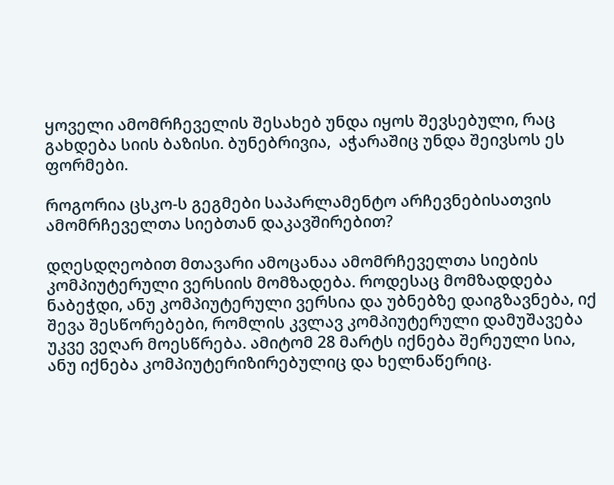ყოველი ამომრჩეველის შესახებ უნდა იყოს შევსებული, რაც გახდება სიის ბაზისი. ბუნებრივია,  აჭარაშიც უნდა შეივსოს ეს ფორმები.

როგორია ცსკო-ს გეგმები საპარლამენტო არჩევნებისათვის ამომრჩეველთა სიებთან დაკავშირებით?

დღესდღეობით მთავარი ამოცანაა ამომრჩეველთა სიების კომპიუტერული ვერსიის მომზადება. როდესაც მომზადდება ნაბეჭდი, ანუ კომპიუტერული ვერსია და უბნებზე დაიგზავნება, იქ შევა შესწორებები, რომლის კვლავ კომპიუტერული დამუშავება უკვე ვეღარ მოესწრება. ამიტომ 28 მარტს იქნება შერეული სია, ანუ იქნება კომპიუტერიზირებულიც და ხელნაწერიც.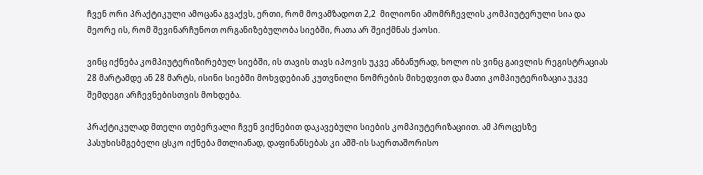ჩვენ ორი პრაქტიკული ამოცანა გვაქვს, ერთი, რომ მოვამზადოთ 2,2  მილიონი ამომრჩევლის კომპიუტერული სია და მეორე ის, რომ შევინარჩუნოთ ორგანიზებულობა სიებში, რათა არ შეიქმნას ქაოსი.

ვინც იქნება კომპიუტერიზირებულ სიებში, ის თავის თავს იპოვის უკვე ანბანურად, ხოლო ის ვინც გაივლის რეგისტრაციას 28 მარტამდე ან 28 მარტს, ისინი სიებში მოხვდებიან კუთვნილი ნომრების მიხედვით და მათი კომპიუტერიზაცია უკვე შემდეგი არჩევნებისთვის მოხდება.

პრაქტიკულად მთელი თებერვალი ჩვენ ვიქნებით დაკავებული სიების კომპიუტერიზაციით. ამ პროცესზე პასუხისმგებელი ცსკო იქნება მთლიანად, დაფინანსებას კი აშშ-ის საერთაშორისო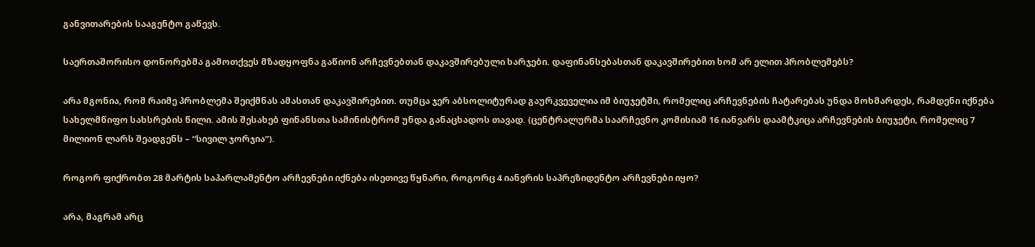განვითარების სააგენტო გაწევს.

საერთაშორისო დონორებმა გამოთქვეს მზადყოფნა გაწიონ არჩევნებთან დაკავშირებული ხარჯები. დაფინანსებასთან დაკავშირებით ხომ არ ელით პრობლემებს?

არა მგონია, რომ რაიმე პრობლემა შეიქმნას ამასთან დაკავშირებით. თუმცა ჯერ აბსოლიტურად გაურკვეველია იმ ბიუჯეტში, რომელიც არჩევნების ჩატარებას უნდა მოხმარდეს, რამდენი იქნება სახელმწიფო სახსრების წილი. ამის შესახებ ფინანსთა სამინისტრომ უნდა განაცხადოს თავად. (ცენტრალურმა საარჩევნო კომისიამ 16 იანვარს დაამტკიცა არჩევნების ბიუჯეტი, რომელიც 7 მილიონ ლარს შეადგენს – “სივილ ჯორჯია”).

როგორ ფიქრობთ 28 მარტის საპარლამენტო არჩევნები იქნება ისეთივე წყნარი, როგორც 4 იანვრის საპრეზიდენტო არჩევნები იყო?

არა, მაგრამ არც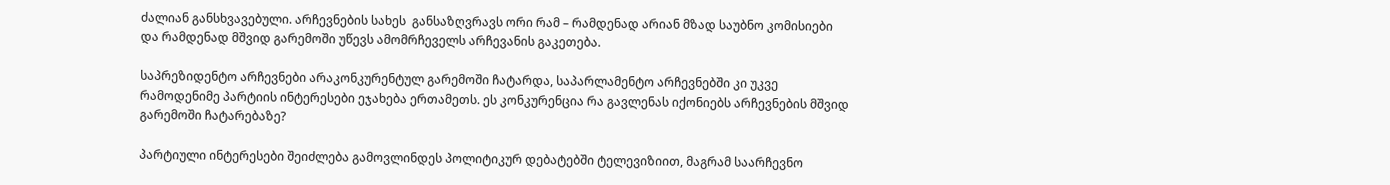ძალიან განსხვავებული. არჩევნების სახეს  განსაზღვრავს ორი რამ – რამდენად არიან მზად საუბნო კომისიები და რამდენად მშვიდ გარემოში უწევს ამომრჩეველს არჩევანის გაკეთება.

საპრეზიდენტო არჩევნები არაკონკურენტულ გარემოში ჩატარდა, საპარლამენტო არჩევნებში კი უკვე რამოდენიმე პარტიის ინტერესები ეჯახება ერთამეთს. ეს კონკურენცია რა გავლენას იქონიებს არჩევნების მშვიდ გარემოში ჩატარებაზე?

პარტიული ინტერესები შეიძლება გამოვლინდეს პოლიტიკურ დებატებში ტელევიზიით, მაგრამ საარჩევნო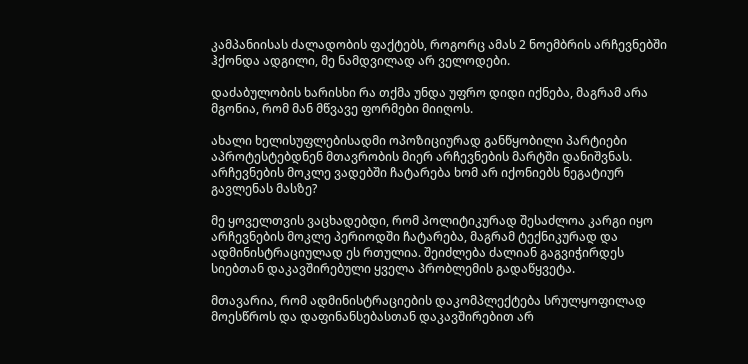კამპანიისას ძალადობის ფაქტებს, როგორც ამას 2 ნოემბრის არჩევნებში ჰქონდა ადგილი, მე ნამდვილად არ ველოდები.

დაძაბულობის ხარისხი რა თქმა უნდა უფრო დიდი იქნება, მაგრამ არა მგონია, რომ მან მწვავე ფორმები მიიღოს.

ახალი ხელისუფლებისადმი ოპოზიციურად განწყობილი პარტიები აპროტესტებდნენ მთავრობის მიერ არჩევნების მარტში დანიშვნას. არჩევნების მოკლე ვადებში ჩატარება ხომ არ იქონიებს ნეგატიურ გავლენას მასზე?

მე ყოველთვის ვაცხადებდი, რომ პოლიტიკურად შესაძლოა კარგი იყო არჩევნების მოკლე პერიოდში ჩატარება, მაგრამ ტექნიკურად და ადმინისტრაციულად ეს რთულია. შეიძლება ძალიან გაგვიჭირდეს სიებთან დაკავშირებული ყველა პრობლემის გადაწყვეტა.

მთავარია, რომ ადმინისტრაციების დაკომპლექტება სრულყოფილად მოესწროს და დაფინანსებასთან დაკავშირებით არ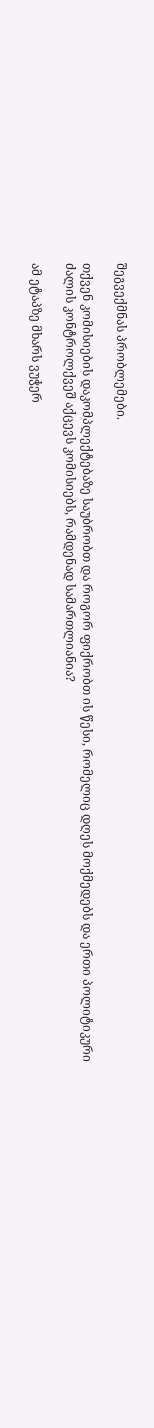შეგვექმნას პრობლემები.

თქვენ კომისიების დაკომპლექტებაზე საუბრობთ და როგორ ფიქრობთ ის წესი, რომელიც დღეს მოქმედებს და ერთი პოლიტიკური ძალის კონტროლქვეშ აქცევს კომისიებს, რამდენად სამართლიანია?

ამ ეტაპზე მხარს ვუჭერ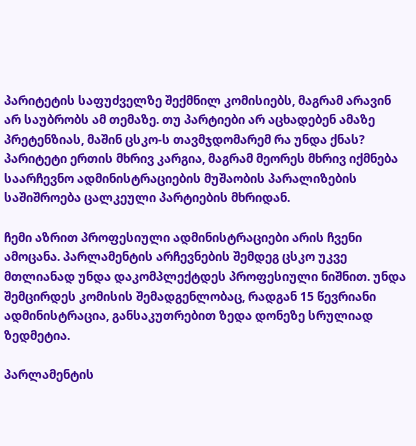პარიტეტის საფუძველზე შექმნილ კომისიებს, მაგრამ არავინ არ საუბრობს ამ თემაზე. თუ პარტიები არ აცხადებენ ამაზე პრეტენზიას, მაშინ ცსკო-ს თავმჯდომარემ რა უნდა ქნას? პარიტეტი ერთის მხრივ კარგია, მაგრამ მეორეს მხრივ იქმნება საარჩევნო ადმინისტრაციების მუშაობის პარალიზების საშიშროება ცალკეული პარტიების მხრიდან.

ჩემი აზრით პროფესიული ადმინისტრაციები არის ჩვენი ამოცანა. პარლამენტის არჩევნების შემდეგ ცსკო უკვე მთლიანად უნდა დაკომპლექტდეს პროფესიული ნიშნით. უნდა შემცირდეს კომისის შემადგენლობაც, რადგან 15 წევრიანი ადმინისტრაცია, განსაკუთრებით ზედა დონეზე სრულიად ზედმეტია.

პარლამენტის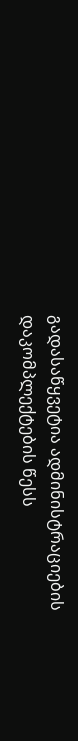გადასაწყვეტია ადმინისტრაციების დაკომპლექტების წესს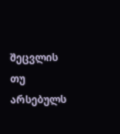შეცვლის თუ არსებულს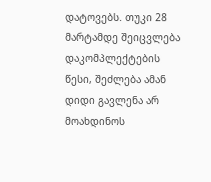დატოვებს. თუკი 28 მარტამდე შეიცვლება დაკომპლექტების წესი, შეძლება ამან დიდი გავლენა არ მოახდინოს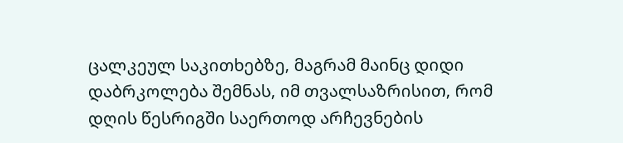ცალკეულ საკითხებზე, მაგრამ მაინც დიდი დაბრკოლება შემნას, იმ თვალსაზრისით, რომ დღის წესრიგში საერთოდ არჩევნების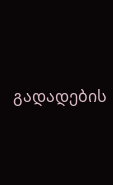გადადების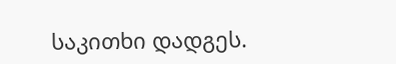საკითხი დადგეს.